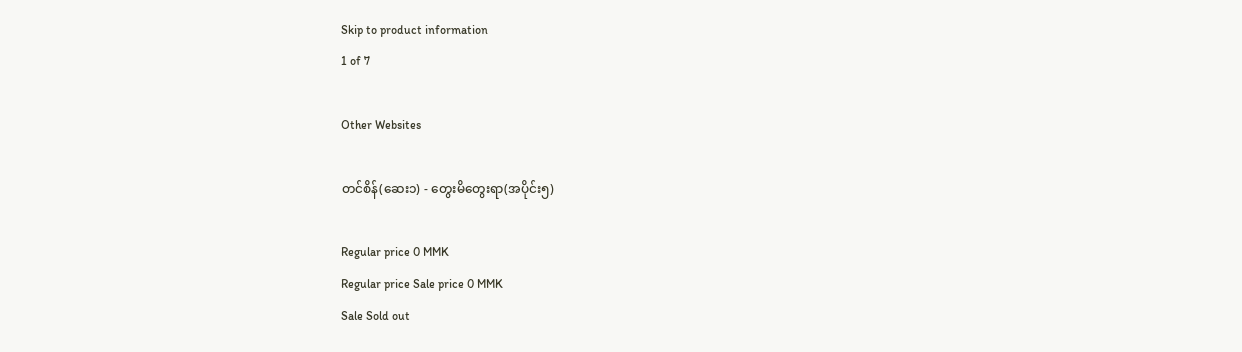Skip to product information
1 of 7

Other Websites

တင်စိန်(ဆေး၁) - တွေးမိတွေးရာ(အပိုင်း၅)

Regular price 0 MMK
Regular price Sale price 0 MMK
Sale Sold out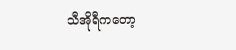သီအိုရီကတော့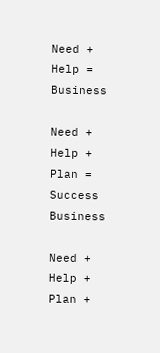Need + Help = Business

Need + Help + Plan = Success Business

Need + Help + Plan +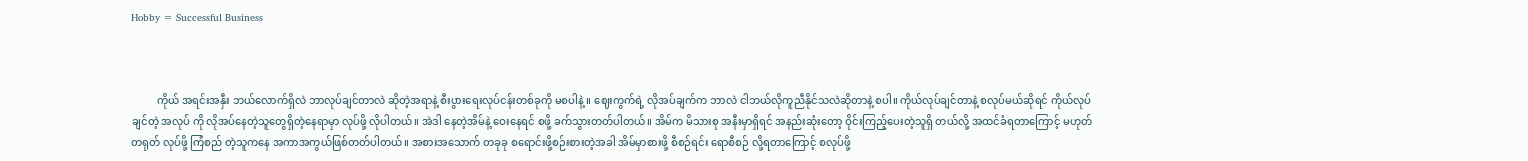Hobby = Successful Business



          ကိုယ် အရင်းအနှီး ဘယ်လောက်ရှိလဲ ဘာလုပ်ချင်တာလဲ ဆိုတဲ့အရာနဲ့ စီးပွားရေးလုပ်ငန်းတစ်ခုကို မစပါနဲ့ ။ ဈေးကွက်ရဲ့ လိုအပ်ချက်က ဘာလဲ ငါဘယ်လိုကူညီနိုင်သလဲဆိုတာနဲ့ စပါ။ ကိုယ်လုပ်ချင်တာနဲ့ စလုပ်မယ်ဆိုရင် ကိုယ်လုပ်ချင်တဲ့ အလုပ် ကို လိုအပ်နေတဲ့သူတွေရှိတဲ့နေရာမှာ လုပ်ဖို့ လိုပါတယ်။ အဲဒါ နေတဲ့အိမ်နဲ့ ဝေးနေရင် စဖို့ ခက်သွားတတ်ပါတယ်။ အိမ်က မိသားစု အနီးမှာရှိရင် အနည်းဆုံးတော့ ဝိုင်းကြည့်ပေးတဲ့သူရှိ တယ်လို့ အထင်ခံရတာကြောင့် မဟုတ်တရုတ် လုပ်ဖို့ ကြံစည် တဲ့သူကနေ အကာအကွယ်ဖြစ်တတ်ပါတယ်။ အစားအသောက် တခုခု စရောင်းဖို့စဉ်းစားတဲ့အခါ အိမ်မှာစားဖို့ စီစဉ်ရင်း ရောစီစဉ် လို့ရတာကြောင့် စလုပ်ဖို့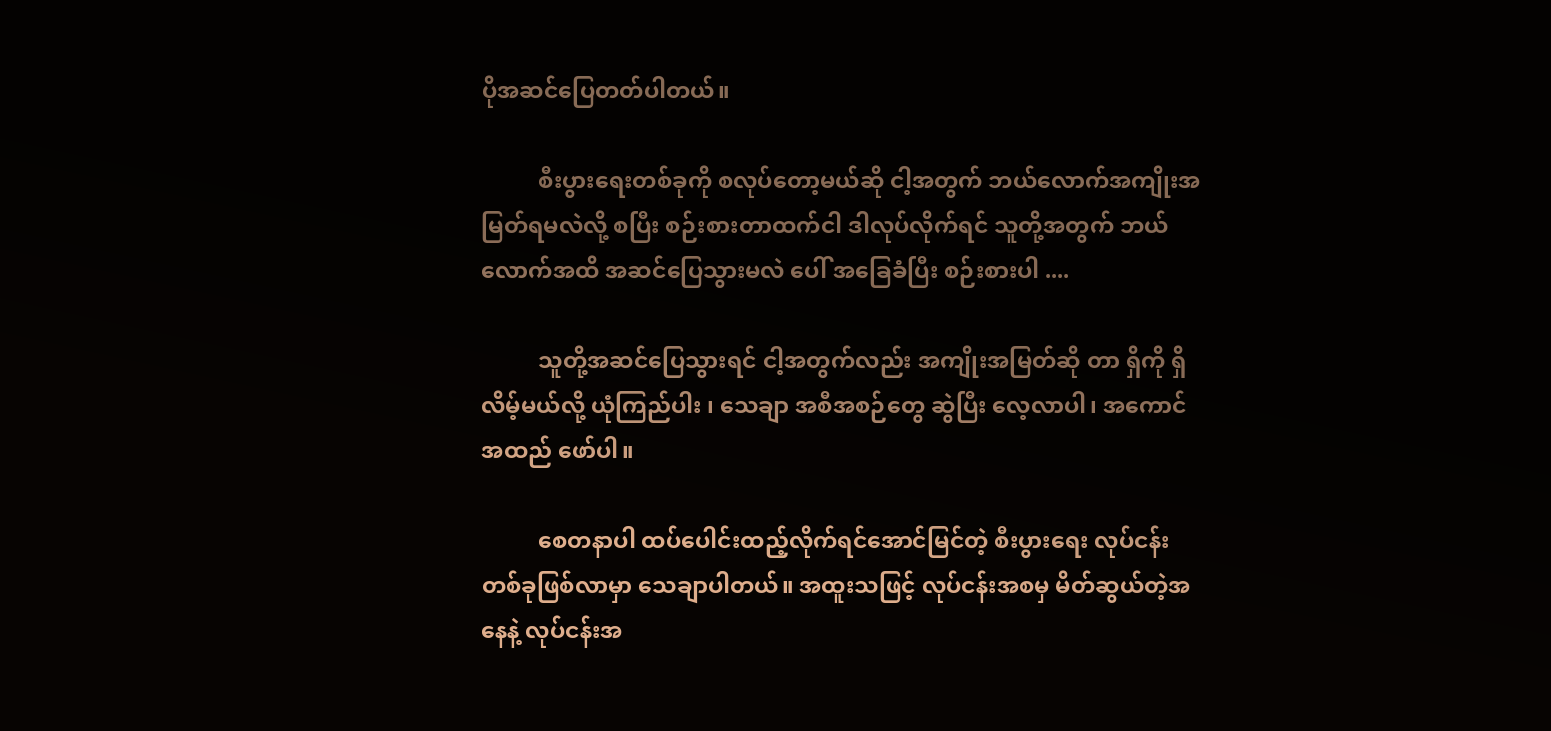ပိုအဆင်ပြေတတ်ပါတယ်။

          စီးပွားရေးတစ်ခုကို စလုပ်တော့မယ်ဆို ငါ့အတွက် ဘယ်လောက်အကျိုးအမြတ်ရမလဲလို့ စပြီး စဉ်းစားတာထက်ငါ ဒါလုပ်လိုက်ရင် သူတို့အတွက် ဘယ်လောက်အထိ အဆင်ပြေသွားမလဲ ပေါ် အခြေခံပြီး စဉ်းစားပါ ....

          သူတို့အဆင်ပြေသွားရင် ငါ့အတွက်လည်း အကျိုးအမြတ်ဆို တာ ရှိကို ရှိလိမ့်မယ်လို့ ယုံကြည်ပါး ၊ သေချာ အစီအစဉ်တွေ ဆွဲပြီး လေ့လာပါ၊ အကောင်အထည် ဖော်ပါ။

          စေတနာပါ ထပ်ပေါင်းထည့်လိုက်ရင်အောင်မြင်တဲ့ စီးပွားရေး လုပ်ငန်းတစ်ခုဖြစ်လာမှာ သေချာပါတယ်။ အထူးသဖြင့် လုပ်ငန်းအစမှ မိတ်ဆွယ်တဲ့အနေနဲ့ လုပ်ငန်းအ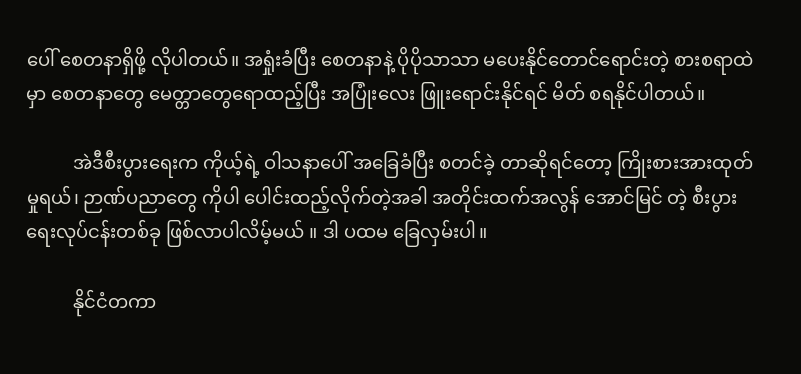ပေါ် စေတနာရှိဖို့ လိုပါတယ်။ အရှုံးခံပြီး စေတနာနဲ့ ပိုပိုသာသာ မပေးနိုင်တောင်ရောင်းတဲ့ စားစရာထဲမှာ စေတနာတွေ မေတ္တာတွေရောထည့်ပြီး အပြုံးလေး ဖြူးရောင်းနိုင်ရင် မိတ် စရနိုင်ပါတယ်။

          အဲဒီစီးပွားရေးက ကိုယ့်ရဲ့ ဝါသနာပေါ် အခြေခံပြီး စတင်ခဲ့ တာဆိုရင်တော့ ကြိုးစားအားထုတ်မှုရယ်၊ ဉာဏ်ပညာတွေ ကိုပါ ပေါင်းထည့်လိုက်တဲ့အခါ အတိုင်းထက်အလွန် အောင်မြင် တဲ့ စီးပွားရေးလုပ်ငန်းတစ်ခု ဖြစ်လာပါလိမ့်မယ် ။ ဒါ ပထမ ခြေလှမ်းပါ။

          နိုင်ငံတကာ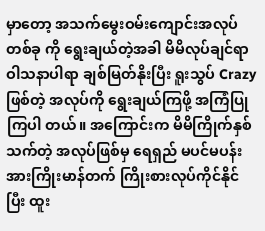မှာတော့ အသက်မွေးဝမ်းကျောင်းအလုပ်တစ်ခု ကို ရွေးချယ်တဲ့အခါ မိမိလုပ်ချင်ရာ ဝါသနာပါရာ ချစ်မြတ်နိုးပြီး ရူးသွပ် Crazy ဖြစ်တဲ့ အလုပ်ကို ရွေးချယ်ကြဖို့ အကြံပြုကြပါ တယ်။ အကြောင်းက မိမိကြိုက်နှစ်သက်တဲ့ အလုပ်ဖြစ်မှ ရေရှည် မပင်မပန်း အားကြိုးမာန်တက် ကြိုးစားလုပ်ကိုင်နိုင်ပြီး ထူး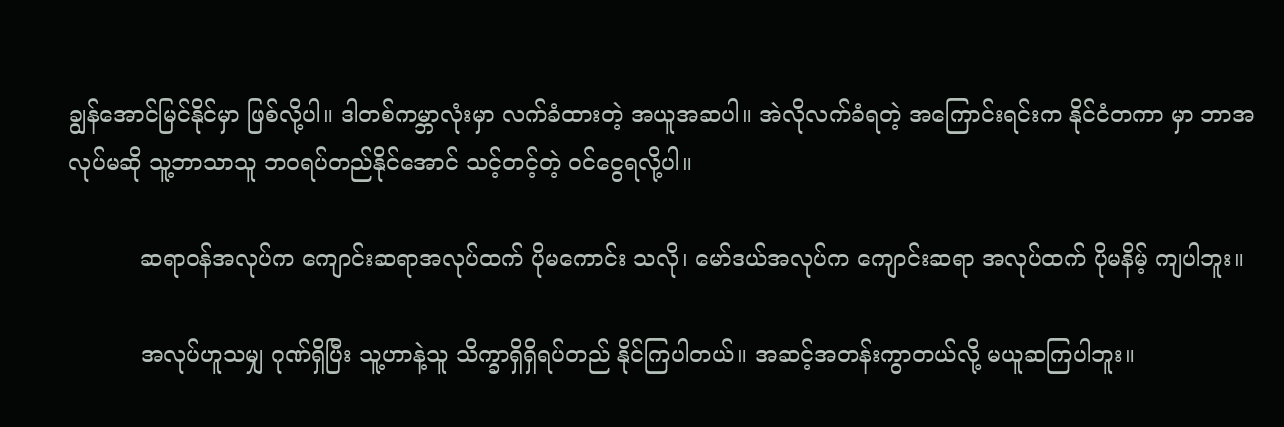ချွန်အောင်မြင်နိုင်မှာ ဖြစ်လို့ပါ။ ဒါတစ်ကမ္ဘာလုံးမှာ လက်ခံထားတဲ့ အယူအဆပါ။ အဲလိုလက်ခံရတဲ့ အကြောင်းရင်းက နိုင်ငံတကာ မှာ ဘာအလုပ်မဆို သူ့ဘာသာသူ ဘဝရပ်တည်နိုင်အောင် သင့်တင့်တဲ့ ဝင်ငွေရလို့ပါ။

          ဆရာဝန်အလုပ်က ကျောင်းဆရာအလုပ်ထက် ပိုမကောင်း သလို၊ မော်ဒယ်အလုပ်က ကျောင်းဆရာ အလုပ်ထက် ပိုမနိမ့် ကျပါဘူး။

          အလုပ်ဟူသမျှ ဂုဏ်ရှိပြီး သူ့ဟာနဲ့သူ သိက္ခာရှိရှိရပ်တည် နိုင်ကြပါတယ်။ အဆင့်အတန်းကွာတယ်လို့ မယူဆကြပါဘူး။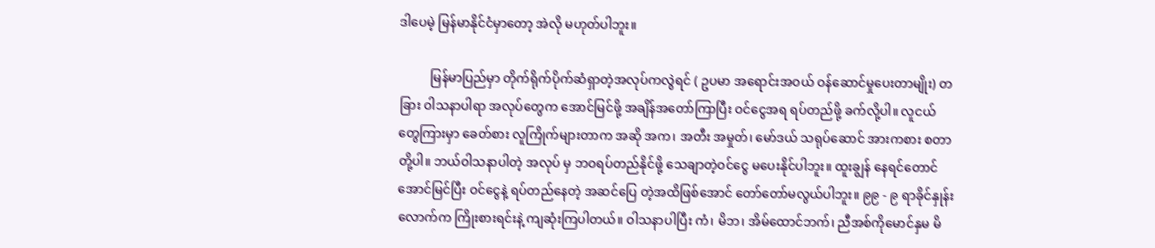ဒါပေမဲ့ မြန်မာနိုင်ငံမှာတော့ အဲလို မဟုတ်ပါဘူး။

          မြန်မာပြည်မှာ တိုက်ရိုက်ပိုက်ဆံရှာတဲ့အလုပ်ကလွဲရင် ( ဥပမာ အရောင်းအဝယ် ဝန်ဆောင်မှုပေးတာမျိုး) တခြား ဝါသနာပါရာ အလုပ်တွေက အောင်မြင်ဖို့ အချိန်အတော်ကြာပြီး ဝင်ငွေအရ ရပ်တည်ဖို့ ခက်လို့ပါ။ လူငယ်တွေကြားမှာ ခေတ်စား လူကြိုက်များတာက အဆို အက၊ အတီး အမှုတ်၊ မော်ဒယ် သရုပ်ဆောင် အားကစား စတာတို့ပါ။ ဘယ်ဝါသနာပါတဲ့ အလုပ် မှ ဘဝရပ်တည်နိုင်ဖို့ သေချာတဲ့ဝင်ငွေ မပေးနိုင်ပါဘူး။ ထူးချွန် နေရင်တောင် အောင်မြင်ပြီး ဝင်ငွေနဲ့ ရပ်တည်နေတဲ့ အဆင်ပြေ တဲ့အထိဖြစ်အောင် တော်တော်မလွယ်ပါဘူး။ ၉၉ - ၉ ရာခိုင်နှုန်းလောက်က ကြိုးစားရင်းနဲ့ ကျဆုံးကြပါတယ်။ ဝါသနာပါပြီး ကံ၊ မိဘ၊ အိမ်ထောင်ဘက်၊ ညီအစ်ကိုမောင်နှမ မိ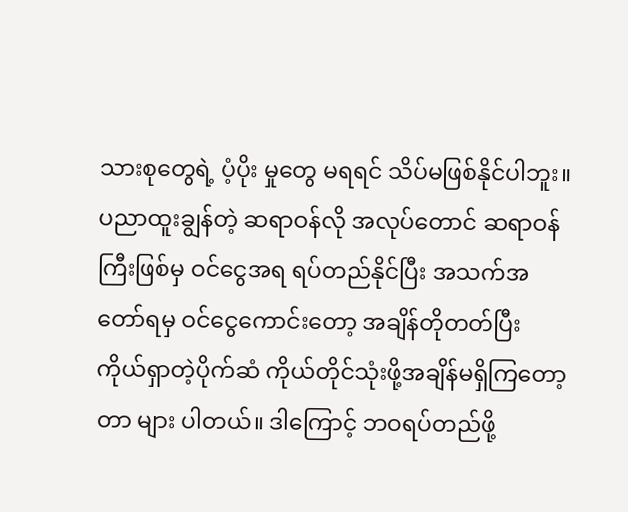သားစုတွေရဲ့ ပံ့ပိုး မှုတွေ မရရင် သိပ်မဖြစ်နိုင်ပါဘူး။ ပညာထူးချွန်တဲ့ ဆရာဝန်လို အလုပ်တောင် ဆရာဝန်ကြီးဖြစ်မှ ဝင်ငွေအရ ရပ်တည်နိုင်ပြီး အသက်အတော်ရမှ ဝင်ငွေကောင်းတော့ အချိန်တိုတတ်ပြီး ကိုယ်ရှာတဲ့ပိုက်ဆံ ကိုယ်တိုင်သုံးဖို့အချိန်မရှိကြတော့တာ များ ပါတယ်။ ဒါကြောင့် ဘဝရပ်တည်ဖို့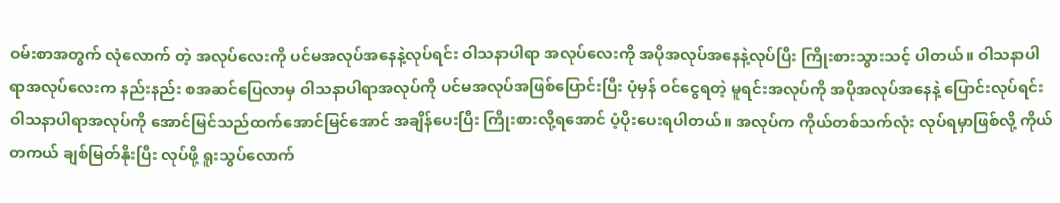ဝမ်းစာအတွက် လုံလောက် တဲ့ အလုပ်လေးကို ပင်မအလုပ်အနေနဲ့လုပ်ရင်း ဝါသနာပါရာ အလုပ်လေးကို အပိုအလုပ်အနေနဲ့လုပ်ပြီး ကြိုးစားသွားသင့် ပါတယ်။ ဝါသနာပါရာအလုပ်လေးက နည်းနည်း စအဆင်ပြေလာမှ ဝါသနာပါရာအလုပ်ကို ပင်မအလုပ်အဖြစ်ပြောင်းပြီး ပုံမှန် ဝင်ငွေရတဲ့ မူရင်းအလုပ်ကို အပိုအလုပ်အနေနဲ့ ပြောင်းလုပ်ရင်း ဝါသနာပါရာအလုပ်ကို အောင်မြင်သည်ထက်အောင်မြင်အောင် အချိန်ပေးပြီး ကြိုးစားလို့ရအောင် ပံ့ပိုးပေးရပါတယ်။ အလုပ်က ကိုယ်တစ်သက်လုံး လုပ်ရမှာဖြစ်လို့ ကိုယ်တကယ် ချစ်မြတ်နိုးပြီး လုပ်ဖို့ ရူးသွပ်လောက်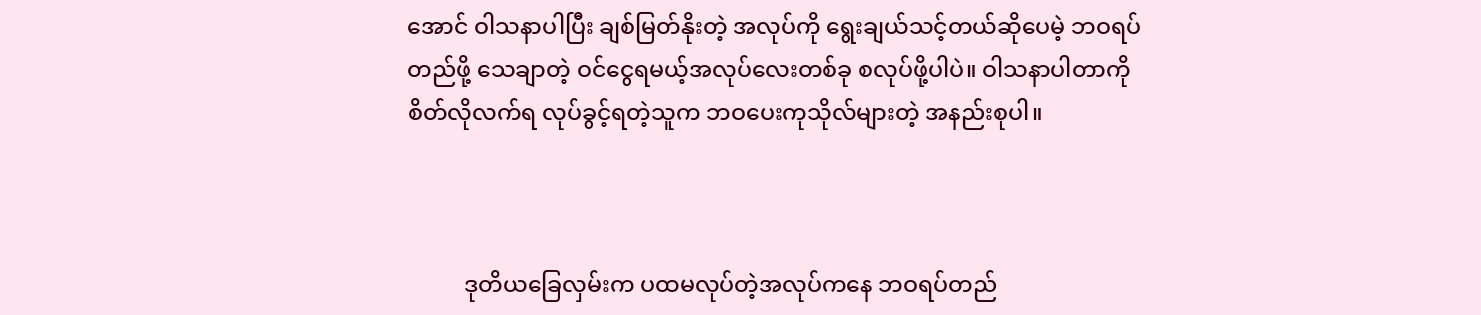အောင် ဝါသနာပါပြီး ချစ်မြတ်နိုးတဲ့ အလုပ်ကို ရွေးချယ်သင့်တယ်ဆိုပေမဲ့ ဘဝရပ်တည်ဖို့ သေချာတဲ့ ဝင်ငွေရမယ့်အလုပ်လေးတစ်ခု စလုပ်ဖို့ပါပဲ။ ဝါသနာပါတာကို စိတ်လိုလက်ရ လုပ်ခွင့်ရတဲ့သူက ဘဝပေးကုသိုလ်များတဲ့ အနည်းစုပါ။



          ဒုတိယခြေလှမ်းက ပထမလုပ်တဲ့အလုပ်ကနေ ဘဝရပ်တည်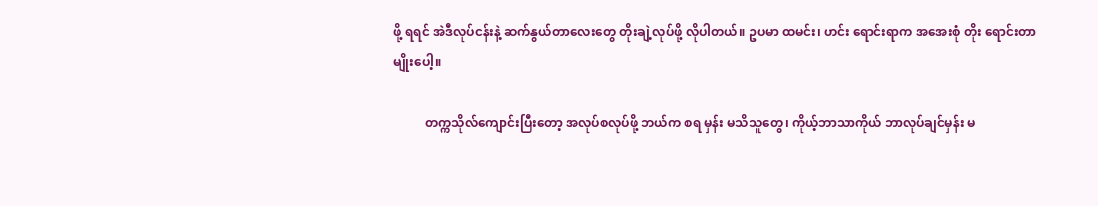ဖို့ ရရင် အဲဒီလုပ်ငန်းနဲ့ ဆက်နွယ်တာလေးတွေ တိုးချဲ့လုပ်ဖို့ လိုပါတယ်။ ဥပမာ ထမင်း၊ ဟင်း ရောင်းရာက အအေးစုံ တိုး ရောင်းတာမျိုးပေါ့။

          တက္ကသိုလ်ကျောင်းပြီးတော့ အလုပ်စလုပ်ဖို့ ဘယ်က စရ မှန်း မသိသူတွေ၊ ကိုယ့်ဘာသာကိုယ် ဘာလုပ်ချင်မှန်း မ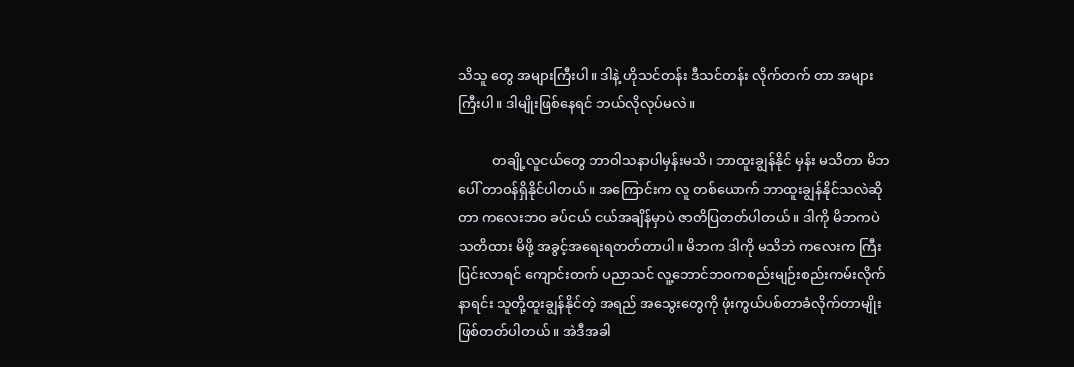သိသူ တွေ အများကြီးပါ။ ဒါနဲ့ ဟိုသင်တန်း ဒီသင်တန်း လိုက်တက် တာ အများကြီးပါ။ ဒါမျိုးဖြစ်နေရင် ဘယ်လိုလုပ်မလဲ။

          တချို့လူငယ်တွေ ဘာဝါသနာပါမှန်းမသိ၊ ဘာထူးချွန်နိုင် မှန်း မသိတာ မိဘပေါ် တာဝန်ရှိနိုင်ပါတယ်။ အကြောင်းက လူ တစ်ယောက် ဘာထူးချွန်နိုင်သလဲဆိုတာ ကလေးဘဝ ခပ်ငယ် ငယ်အချိန်မှာပဲ ဇာတိပြတတ်ပါတယ်။ ဒါကို မိဘကပဲ သတိထား မိဖို့ အခွင့်အရေးရတတ်တာပါ။ မိဘက ဒါကို မသိဘဲ ကလေးက ကြီးပြင်းလာရင် ကျောင်းတက် ပညာသင် လူ့ဘောင်ဘဝကစည်းမျဉ်းစည်းကမ်းလိုက်နာရင်း သူတို့ထူးချွန်နိုင်တဲ့ အရည် အသွေးတွေကို ဖုံးကွယ်ပစ်တာခံလိုက်တာမျိုး ဖြစ်တတ်ပါတယ်။ အဲဒီအခါ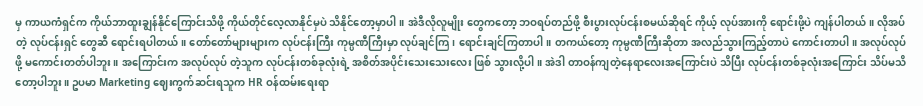မှ ကာယကံရှင်က ကိုယ်ဘာထူးချွန်နိုင်ကြောင်းသိဖို့ ကိုယ်တိုင်လေ့လာနိုင်မှပဲ သိနိုင်တော့မှာပါ။ အဲဒီလိုလူမျိုး တွေကတော့ ဘဝရပ်တည်ဖို့ စီးပွားလုပ်ငန်းစမယ်ဆိုရင် ကိုယ့် လုပ်အားကို ရောင်းဖို့ပဲ ကျန်ပါတယ်။ လိုအပ်တဲ့ လုပ်ငန်းရှင် တွေဆီ ရောင်းရပါတယ်။ တော်တော်များများက လုပ်ငန်းကြီး ကုမ္ပဏီကြီးမှာ လုပ်ချင်ကြ၊ ရောင်းချင်ကြတာပါ။ တကယ်တော့ ကုမ္ပဏီကြီးဆိုတာ အလည်သွားကြည့်တာပဲ ကောင်းတာပါ။ အလုပ်လုပ်ဖို့ မကောင်းတတ်ပါဘူး။ အကြောင်းက အလုပ်လုပ် တဲ့သူက လုပ်ငန်းတစ်ခုလုံးရဲ့ အစိတ်အပိုင်းသေးသေးလေး ဖြစ် သွားလို့ပါ။ အဲဒါ တာဝန်ကျတဲ့နေရာလေးအကြောင်းပဲ သိပြီး လုပ်ငန်းတစ်ခုလုံးအကြောင်း သိပ်မသိတော့ပါဘူး။ ဥပမာ Marketing ဈေးကွက်ဆင်းရသူက HR ဝန်ထမ်းရေးရာ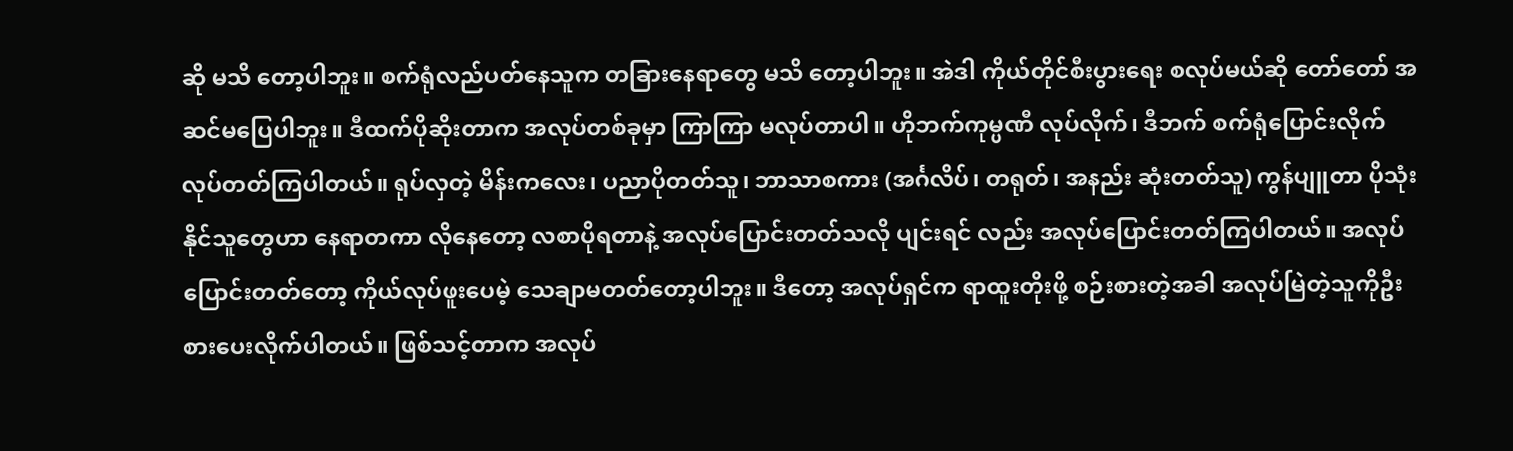ဆို မသိ တော့ပါဘူး။ စက်ရုံလည်ပတ်နေသူက တခြားနေရာတွေ မသိ တော့ပါဘူး။ အဲဒါ ကိုယ်တိုင်စီးပွားရေး စလုပ်မယ်ဆို တော်တော် အဆင်မပြေပါဘူး။ ဒီထက်ပိုဆိုးတာက အလုပ်တစ်ခုမှာ ကြာကြာ မလုပ်တာပါ။ ဟိုဘက်ကုမ္ပဏီ လုပ်လိုက်၊ ဒီဘက် စက်ရုံပြောင်းလိုက် လုပ်တတ်ကြပါတယ်။ ရုပ်လှတဲ့ မိန်းကလေး၊ ပညာပိုတတ်သူ၊ ဘာသာစကား (အင်္ဂလိပ်၊ တရုတ်၊ အနည်း ဆုံးတတ်သူ) ကွန်ပျူတာ ပိုသုံးနိုင်သူတွေဟာ နေရာတကာ လိုနေတော့ လစာပိုရတာနဲ့ အလုပ်ပြောင်းတတ်သလို ပျင်းရင် လည်း အလုပ်ပြောင်းတတ်ကြပါတယ်။ အလုပ်ပြောင်းတတ်တော့ ကိုယ်လုပ်ဖူးပေမဲ့ သေချာမတတ်တော့ပါဘူး။ ဒီတော့ အလုပ်ရှင်က ရာထူးတိုးဖို့ စဉ်းစားတဲ့အခါ အလုပ်မြဲတဲ့သူကိုဦးစားပေးလိုက်ပါတယ်။ ဖြစ်သင့်တာက အလုပ်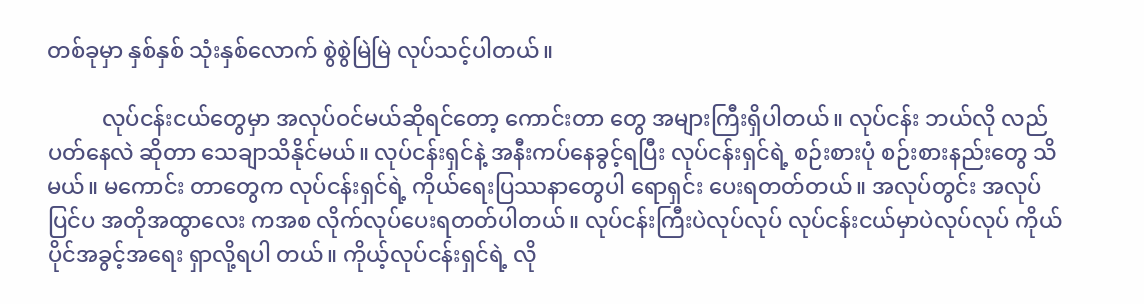တစ်ခုမှာ နှစ်နှစ် သုံးနှစ်လောက် စွဲစွဲမြဲမြဲ လုပ်သင့်ပါတယ်။

          လုပ်ငန်းငယ်တွေမှာ အလုပ်ဝင်မယ်ဆိုရင်တော့ ကောင်းတာ တွေ အများကြီးရှိပါတယ်။ လုပ်ငန်း ဘယ်လို လည်ပတ်နေလဲ ဆိုတာ သေချာသိနိုင်မယ်။ လုပ်ငန်းရှင်နဲ့ အနီးကပ်နေခွင့်ရပြီး လုပ်ငန်းရှင်ရဲ့ စဉ်းစားပုံ စဉ်းစားနည်းတွေ သိမယ်။ မကောင်း တာတွေက လုပ်ငန်းရှင်ရဲ့ ကိုယ်ရေးပြဿနာတွေပါ ရောရှင်း ပေးရတတ်တယ်။ အလုပ်တွင်း အလုပ်ပြင်ပ အတိုအထွာလေး ကအစ လိုက်လုပ်ပေးရတတ်ပါတယ်။ လုပ်ငန်းကြီးပဲလုပ်လုပ် လုပ်ငန်းငယ်မှာပဲလုပ်လုပ် ကိုယ်ပိုင်အခွင့်အရေး ရှာလို့ရပါ တယ်။ ကိုယ့်လုပ်ငန်းရှင်ရဲ့ လို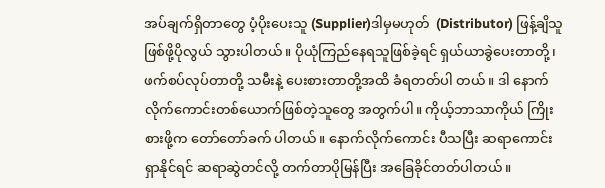အပ်ချက်ရှိတာတွေ ပံ့ပိုးပေးသူ (Supplier)ဒါမှမဟုတ်  (Distributor) ဖြန့်ချိသူဖြစ်ဖို့ပိုလွယ် သွားပါတယ်။ ပိုယုံကြည်နေရသူဖြစ်ခဲ့ရင် ရှယ်ယာခွဲပေးတာတို့၊ ဖက်စပ်လုပ်တာတို့ သမီးနဲ့ ပေးစားတာတို့အထိ ခံရတတ်ပါ တယ်။ ဒါ နောက်လိုက်ကောင်းတစ်ယောက်ဖြစ်တဲ့သူတွေ အတွက်ပါ။ ကိုယ့်ဘာသာကိုယ် ကြိုးစားဖို့က တော်တော်ခက် ပါတယ်။ နောက်လိုက်ကောင်း ပီသပြီး ဆရာကောင်း ရှာနိုင်ရင် ဆရာဆွဲတင်လို့ တက်တာပိုမြန်ပြီး အခြေခိုင်တတ်ပါတယ်။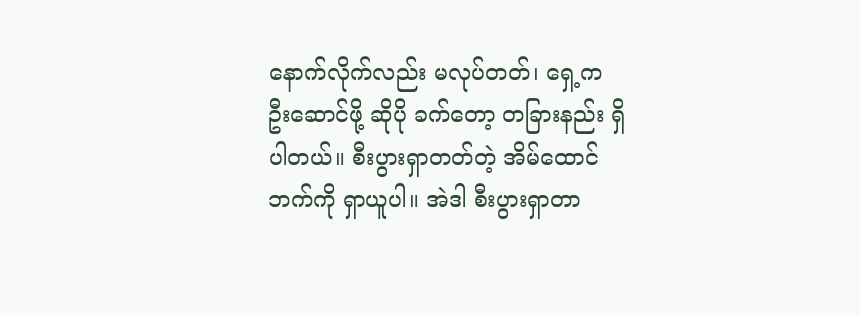နောက်လိုက်လည်း မလုပ်တတ်၊ ရှေ့က ဦးဆောင်ဖို့ ဆိုပို ခက်တော့ တခြားနည်း ရှိပါတယ်။ စီးပွားရှာတတ်တဲ့ အိမ်ထောင် ဘက်ကို ရှာယူပါ။ အဲဒါ စီးပွားရှာတာ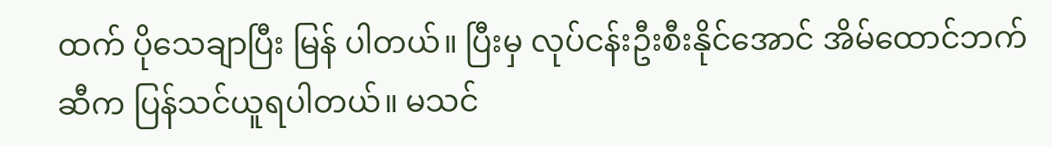ထက် ပိုသေချာပြီး မြန် ပါတယ်။ ပြီးမှ လုပ်ငန်းဦးစီးနိုင်အောင် အိမ်ထောင်ဘက်ဆီက ပြန်သင်ယူရပါတယ်။ မသင်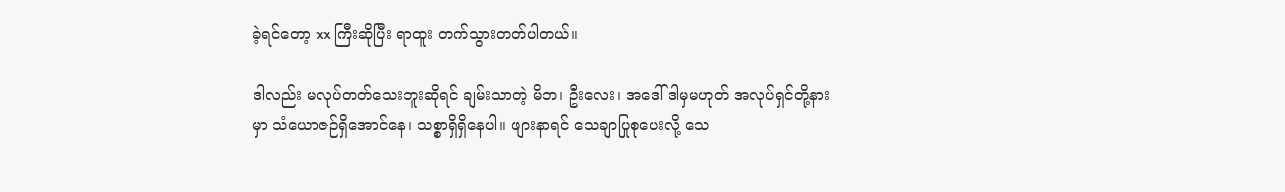ခဲ့ရင်တော့ xx ကြီးဆိုပြီး ရာထူး တက်သွားတတ်ပါတယ်။

ဒါလည်း မလုပ်တတ်သေးဘူးဆိုရင် ချမ်းသာတဲ့ မိဘ၊ ဦးလေး၊ အဒေါ် ဒါမှမဟုတ် အလုပ်ရှင်တို့နားမှာ သံယောဇဉ်ရှိအောင်နေ၊ သစ္စာရှိရှိနေပါ။ ဖျားနာရင် သေချာပြုစုပေးလို့ သေ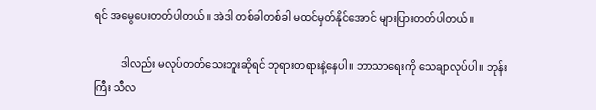ရင် အမွေပေးတတ်ပါတယ်။ အဲဒါ တစ်ခါတစ်ခါ မထင်မှတ်နိုင်အောင် များပြားတတ်ပါတယ်။

          ဒါလည်း မလုပ်တတ်သေးဘူးဆိုရင် ဘုရားတရားနဲ့နေပါ။ ဘာသာရေးကို သေချာလုပ်ပါ။ ဘုန်းကြီး သီလ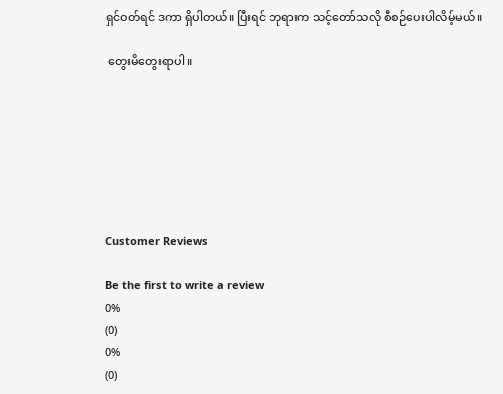ရှင်ဝတ်ရင် ဒကာ ရှိပါတယ်။ ပြီးရင် ဘုရားက သင့်တော်သလို စီစဉ်ပေးပါလိမ့်မယ်။

 တွေးမိတွေးရာပါ။







Customer Reviews

Be the first to write a review
0%
(0)
0%
(0)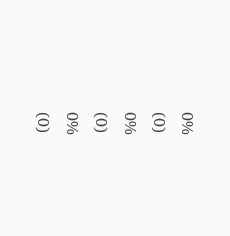0%
(0)
0%
(0)
0%
(0)